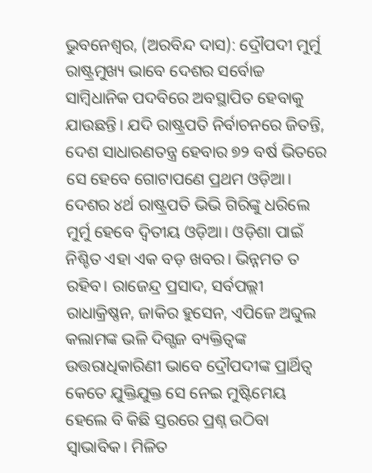ଭୁବନେଶ୍ବର, (ଅରବିନ୍ଦ ଦାସ): ଦ୍ରୌପଦୀ ମୁର୍ମୁ ରାଷ୍ଟ୍ରମୁଖ୍ୟ ଭାବେ ଦେଶର ସର୍ବୋଚ୍ଚ ସାମ୍ବିଧାନିକ ପଦବିରେ ଅବସ୍ଥାପିତ ହେବାକୁ ଯାଉଛନ୍ତି। ଯଦି ରାଷ୍ଟ୍ରପତି ନିର୍ବାଚନରେ ଜିତନ୍ତି, ଦେଶ ସାଧାରଣତନ୍ତ୍ର ହେବାର ୭୨ ବର୍ଷ ଭିତରେ ସେ ହେବେ ଗୋଟାପଣେ ପ୍ରଥମ ଓଡ଼ିଆ। ଦେଶର ୪ର୍ଥ ରାଷ୍ଟ୍ରପତି ଭିଭି ଗିରିଙ୍କୁ ଧରିଲେ ମୁର୍ମୁ ହେବେ ଦ୍ବିତୀୟ ଓଡ଼ିଆ। ଓଡ଼ିଶା ପାଇଁ ନିଶ୍ଚିତ ଏହା ଏକ ବଡ଼ ଖବର। ଭିନ୍ନମତ ତ ରହିବ। ରାଜେନ୍ଦ୍ର ପ୍ରସାଦ, ସର୍ବପଲ୍ଲୀ ରାଧାକ୍ରିଷ୍ଣନ, ଜାକିର ହୁସେନ, ଏପିଜେ ଅବ୍ଦୁଲ କଲାମଙ୍କ ଭଳି ଦିଗ୍ଗଜ ବ୍ୟକ୍ତିତ୍ବଙ୍କ ଉତ୍ତରାଧିକାରିଣୀ ଭାବେ ଦ୍ରୌପଦୀଙ୍କ ପ୍ରାର୍ଥିତ୍ବ କେତେ ଯୁକ୍ତିଯୁକ୍ତ ସେ ନେଇ ମୁଷ୍ଟିମେୟ ହେଲେ ବି କିଛି ସ୍ତରରେ ପ୍ରଶ୍ନ ଉଠିବା ସ୍ବାଭାବିକ। ମିଳିତ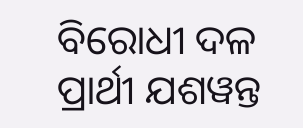ବିରୋଧୀ ଦଳ ପ୍ରାର୍ଥୀ ଯଶୱନ୍ତ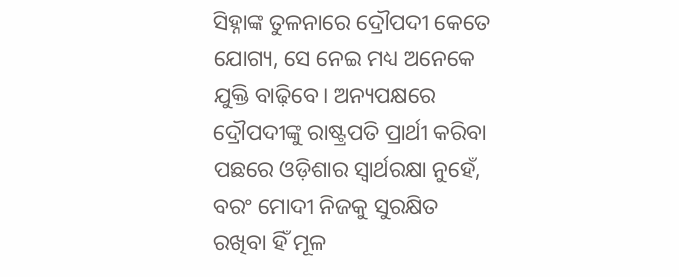ସିହ୍ନାଙ୍କ ତୁଳନାରେ ଦ୍ରୌପଦୀ କେତେ ଯୋଗ୍ୟ, ସେ ନେଇ ମଧ୍ୟ ଅନେକେ ଯୁକ୍ତି ବାଢ଼ିବେ। ଅନ୍ୟପକ୍ଷରେ ଦ୍ରୌପଦୀଙ୍କୁ ରାଷ୍ଟ୍ରପତି ପ୍ରାର୍ଥୀ କରିବା ପଛରେ ଓଡ଼ିଶାର ସ୍ବାର୍ଥରକ୍ଷା ନୁହେଁ, ବରଂ ମୋଦୀ ନିଜକୁ ସୁରକ୍ଷିତ ରଖିବା ହିଁ ମୂଳ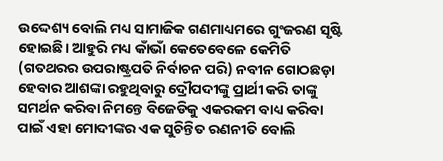ଉଦ୍ଦେଶ୍ୟ ବୋଲି ମଧ୍ୟ ସାମାଜିକ ଗଣମାଧ୍ୟମରେ ଗୁଂଜରଣ ସୃଷ୍ଟି ହୋଇଛି। ଆହୁରି ମଧ୍ୟ କାଁଭାଁ କେତେବେଳେ କେମିତି (ଗତଥରର ଉପରାଷ୍ଟ୍ରପତି ନିର୍ବାଚନ ପରି) ନବୀନ ଗୋଠଛଡ଼ା ହେବାର ଆଶଙ୍କା ରହୁଥିବାରୁ ଦ୍ରୌପଦୀଙ୍କୁ ପ୍ରାର୍ଥୀ କରି ତାଙ୍କୁ ସମର୍ଥନ କରିବା ନିମନ୍ତେ ବିଜେଡିକୁ ଏକରକମ ବାଧ୍ୟ କରିବା ପାଇଁ ଏହା ମୋଦୀଙ୍କର ଏକ ସୁଚିନ୍ତିତ ରଣନୀତି ବୋଲି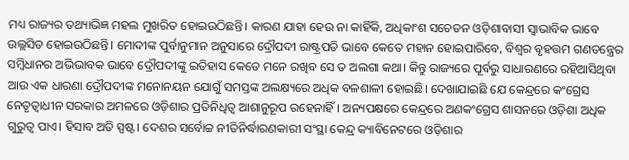ମଧ୍ୟ ରାଜ୍ୟର ତଥ୍ୟାଭିଜ୍ଞ ମହଲ ମୁଖରିତ ହୋଇଉଠିଛନ୍ତି। କାରଣ ଯାହା ହେଉ ନା କାହିଁକି, ଅଧିକାଂଶ ସଚେତନ ଓଡ଼ିଶାବାସୀ ସ୍ବାଭାବିକ ଭାବେ ଉଲ୍ଲସିତ ହୋଇଉଠିଛନ୍ତି। ମୋଦୀଙ୍କ ପୁର୍ବାନୁମାନ ଅନୁସାରେ ଦ୍ରୌପଦୀ ରାଷ୍ଟ୍ରପତି ଭାବେ କେତେ ମହାନ ହୋଇପାରିବେ, ବିଶ୍ବର ବୃହତ୍ତମ ଗଣତନ୍ତ୍ରେର ସମ୍ବିଧାନର ଅଭିଭାବକ ଭାବେ ଦ୍ରୌପଦୀଙ୍କୁ ଇତିହାସ କେତେ ମନେ ରଖିବ ସେ ତ ଅଲଗା କଥା। କିନ୍ତୁ ରାଜ୍ୟରେ ପୂର୍ବରୁ ସାଧାରଣରେ ରହିଆସିଥିବା ଆଉ ଏକ ଧାରଣା ଦ୍ରୌପଦୀଙ୍କ ମନୋନୟନ ଯୋଗୁଁ ସମସ୍ତଙ୍କ ଅଲକ୍ଷ୍ୟରେ ଅଧିକ ବଳଶାଳୀ ହୋଇଛି। ଦେଖାଯାଇଛି ଯେ କେନ୍ଦ୍ରରେ କଂଗ୍ରେସ ନେତୃତ୍ବାଧୀନ ସରକାର ଅମଳରେ ଓଡ଼ିଶାର ପ୍ରତିନିଧିତ୍ବ ଆଶାନୁରୂପ ରହେନାହିଁ। ଅନ୍ୟପକ୍ଷରେ କେନ୍ଦ୍ରରେ ଅଣକଂଗ୍ରେସ ଶାସନରେ ଓଡ଼ିଶା ଅଧିକ ଗୁରୁତ୍ବ ପାଏ। ହିସାବ ଅତି ସ୍ପଷ୍ଟ। ଦେଶର ସର୍ବୋଚ୍ଚ ନୀତିନିର୍ଦ୍ଧାରଣକାରୀ ସଂସ୍ଥା କେନ୍ଦ୍ର କ୍ୟାବିନେଟରେ ଓଡ଼ିଶାର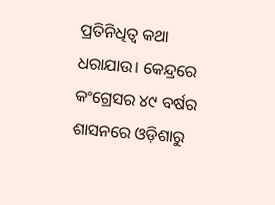ପ୍ରତିନିଧିତ୍ବ କଥା ଧରାଯାଉ। କେନ୍ଦ୍ରରେ କଂଗ୍ରେସର ୪୯ ବର୍ଷର ଶାସନରେ ଓଡ଼ିଶାରୁ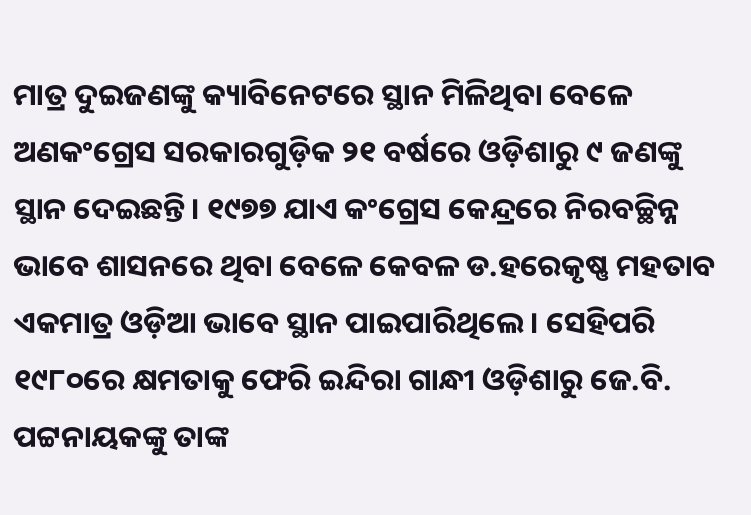ମାତ୍ର ଦୁଇଜଣଙ୍କୁ କ୍ୟାବିନେଟରେ ସ୍ଥାନ ମିଳିଥିବା ବେଳେ ଅଣକଂଗ୍ରେସ ସରକାରଗୁଡ଼ିକ ୨୧ ବର୍ଷରେ ଓଡ଼ିଶାରୁ ୯ ଜଣଙ୍କୁ ସ୍ଥାନ ଦେଇଛନ୍ତି। ୧୯୭୭ ଯାଏ କଂଗ୍ରେସ କେନ୍ଦ୍ରରେ ନିରବଚ୍ଛିନ୍ନ ଭାବେ ଶାସନରେ ଥିବା ବେଳେ କେବଳ ଡ.ହରେକୃଷ୍ଣ ମହତାବ ଏକମାତ୍ର ଓଡ଼ିଆ ଭାବେ ସ୍ଥାନ ପାଇପାରିଥିଲେ। ସେହିପରି ୧୯୮୦ରେ କ୍ଷମତାକୁ ଫେରି ଇନ୍ଦିରା ଗାନ୍ଧୀ ଓଡ଼ିଶାରୁ ଜେ.ବି. ପଟ୍ଟନାୟକଙ୍କୁ ତାଙ୍କ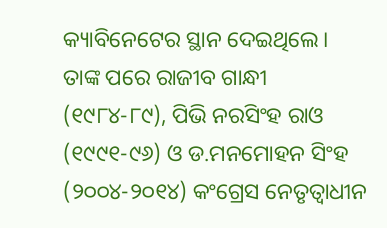କ୍ୟାବିନେଟେର ସ୍ଥାନ ଦେଇଥିଲେ। ତାଙ୍କ ପରେ ରାଜୀବ ଗାନ୍ଧୀ (୧୯୮୪-୮୯), ପିଭି ନରସିଂହ ରାଓ (୧୯୯୧-୯୬) ଓ ଡ.ମନମୋହନ ସିଂହ (୨୦୦୪-୨୦୧୪) କଂଗ୍ରେସ ନେତୃତ୍ବାଧୀନ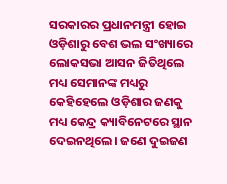ସରକାରର ପ୍ରଧାନମନ୍ତ୍ରୀ ହୋଇ ଓଡ଼ିଶାରୁ ବେଶ ଭଲ ସଂଖ୍ୟାରେ ଲୋକସଭା ଆସନ ଜିତିଥିଲେ ମଧ୍ୟ ସେମାନଙ୍କ ମଧ୍ୟରୁ କେହିହେଲେ ଓଡ଼ିଶାର ଜଣକୁ ମଧ୍ୟ କେନ୍ଦ୍ର କ୍ୟାବିନେଟରେ ସ୍ଥାନ ଦେଇନଥିଲେ। ଜଣେ ଦୁଇଜଣ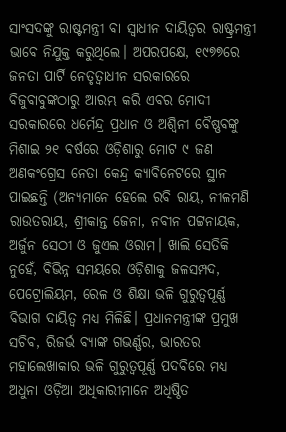ସାଂସଦଙ୍କୁ ରାଷ୍ଟମନ୍ତ୍ରୀ ବା ସ୍ବାଧୀନ ଦାୟିତ୍ବର ରାଷ୍ଟ୍ରମନ୍ତ୍ରୀ ଭାବେ ନିଯୁକ୍ତ କରୁଥିଲେ। ଅପରପକ୍ଷେ, ୧୯୭୭ରେ ଜନତା ପାର୍ଟି ନେତୃତ୍ବାଧୀନ ସରକାରରେ ବିଜୁବାବୁଙ୍କଠାରୁ ଆରମ୍ଭ କରି ଏବର ମୋଦୀ ସରକାରରେ ଧର୍ମେନ୍ଦ୍ର ପ୍ରଧାନ ଓ ଅଶ୍ବିନୀ ବୈଷ୍ଣବଙ୍କୁ ମିଶାଇ ୨୧ ବର୍ଷରେ ଓଡ଼ିଶାରୁ ମୋଟ ୯ ଜଣ ଅଣକଂଗ୍ରେସ ନେତା କେନ୍ଦ୍ର କ୍ୟାବିନେଟରେ ସ୍ଥାନ ପାଇଛନ୍ତି (ଅନ୍ୟମାନେ ହେଲେ ରବି ରାୟ, ନୀଳମଣି ରାଉତରାୟ, ଶ୍ରୀକାନ୍ତ ଜେନା, ନବୀନ ପଟ୍ଟନାୟକ, ଅର୍ଜୁନ ସେଠୀ ଓ ଜୁଏଲ ଓରାମ। ଖାଲି ସେତିକି ନୁହେଁ, ବିଭିନ୍ନ ସମୟରେ ଓଡ଼ିଶାକୁ ଜଳସମ୍ପଦ, ପେଟ୍ରୋଲିୟମ, ରେଳ ଓ ଶିକ୍ଷା ଭଳି ଗୁରୁତ୍ବପୂର୍ଣ୍ଣ ବିଭାଗ ଦାୟିତ୍ବ ମଧ୍ୟ ମିଳିଛି। ପ୍ରଧାନମନ୍ତ୍ରୀଙ୍କ ପ୍ରମୁଖ ସଚିବ, ରିଜର୍ଭ ବ୍ୟାଙ୍କ ଗଭର୍ଣ୍ଣର, ଭାରତର ମହାଲେଖାକାର ଭଳି ଗୁରୁତ୍ବପୂର୍ଣ୍ଣ ପଦବିରେ ମଧ୍ୟ ଅଧୁନା ଓଡ଼ିଆ ଅଧିକାରୀମାନେ ଅଧିଷ୍ଠିତ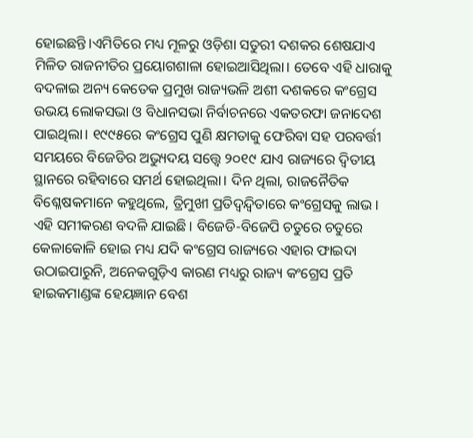ହୋଇଛନ୍ତି।ଏମିତିରେ ମଧ୍ୟ ମୂଳରୁ ଓଡ଼ିଶା ସତୁରୀ ଦଶକର ଶେଷଯାଏ ମିଳିତ ରାଜନୀତିର ପ୍ରୟୋଗଶାଳା ହୋଇଆସିଥିଲା। ତେବେ ଏହି ଧାରାକୁ ବଦଳାଇ ଅନ୍ୟ କେତେକ ପ୍ରମୁଖ ରାଜ୍ୟଭଳି ଅଶୀ ଦଶକରେ କଂଗ୍ରେସ ଉଭୟ ଲୋକସଭା ଓ ବିଧାନସଭା ନିର୍ବାଚନରେ ଏକତରଫା ଜନାଦେଶ ପାଇଥିଲା। ୧୯୯୫ରେ କଂଗ୍ରେସ ପୁଣି କ୍ଷମତାକୁ ଫେରିବା ସହ ପରବର୍ତ୍ତୀ ସମୟରେ ବିଜେଡିର ଅଭ୍ୟୁଦୟ ସତ୍ତ୍ବେ ୨୦୧୯ ଯାଏ ରାଜ୍ୟରେ ଦ୍ବିତୀୟ ସ୍ଥାନରେ ରହିବାରେ ସମର୍ଥ ହୋଇଥିଲା। ଦିନ ଥିଲା, ରାଜନୈତିକ ବିଶ୍ଳେଷକମାନେ କହୁଥିଲେ, ତ୍ରିମୁଖୀ ପ୍ରତିଦ୍ବନ୍ଦ୍ବିତାରେ କଂଗ୍ରେସକୁ ଲାଭ। ଏହି ସମୀକରଣ ବଦଳି ଯାଇଛି। ବିଜେଡି-ବିଜେପି ଚତୁରେ ଚତୁରେ କେଳାକୋଳି ହୋଇ ମଧ୍ୟ ଯଦି କଂଗ୍ରେସ ରାଜ୍ୟରେ ଏହାର ଫାଇଦା ଉଠାଇପାରୁନି, ଅନେକଗୁଡ଼ିଏ କାରଣ ମଧ୍ୟରୁ ରାଜ୍ୟ କଂଗ୍ରେସ ପ୍ରତି ହାଇକମାଣ୍ଡଙ୍କ ହେୟଜ୍ଞାନ ବେଶ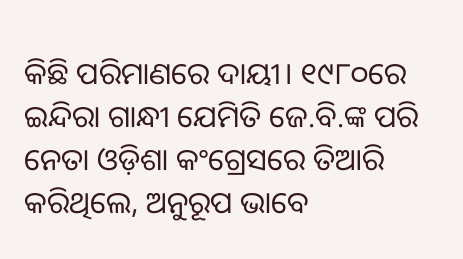କିଛି ପରିମାଣରେ ଦାୟୀ। ୧୯୮୦ରେ ଇନ୍ଦିରା ଗାନ୍ଧୀ ଯେମିତି ଜେ.ବି.ଙ୍କ ପରି ନେତା ଓଡ଼ିଶା କଂଗ୍ରେସରେ ତିଆରି କରିଥିଲେ, ଅନୁରୂପ ଭାବେ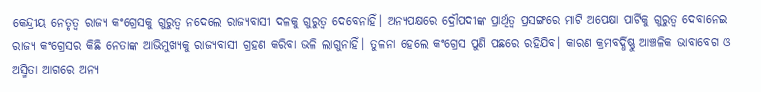କେନ୍ଦ୍ରୀୟ ନେତୃତ୍ବ ରାଜ୍ୟ କଂଗ୍ରେସକୁ ଗୁରୁତ୍ବ ନଦେଲେ ରାଜ୍ୟବାସୀ ଦଳକୁ ଗୁରୁତ୍ବ ଦେବେନାହିଁ। ଅନ୍ୟପକ୍ଷରେ ଦ୍ରୌପଦୀଙ୍କ ପ୍ରାର୍ଥିତ୍ବ ପ୍ରସଙ୍ଗରେ ମାଟି ଅପେକ୍ଷା ପାର୍ଟିକୁ ଗୁରୁତ୍ବ ଦେବାନେଇ ରାଜ୍ୟ କଂଗ୍ରେସର କିଛି ନେତାଙ୍କ ଆଭିମୁଖ୍ୟକୁ ରାଜ୍ୟବାସୀ ଗ୍ରହଣ କରିବା ଭଳି ଲାଗୁନାହିଁ। ତୁଳନା ହେଲେ କଂଗ୍ରେସ ପୁଣି ପଛରେ ରହିଯିବ। କାରଣ କ୍ରମବର୍ଦ୍ଧିଷ୍ଣୁ ଆଞ୍ଚଳିକ ଭାବାବେଗ ଓ ଅସ୍ମିତା ଆଗରେ ଅନ୍ୟ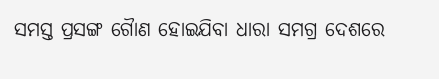ସମସ୍ତ ପ୍ରସଙ୍ଗ ଗୋୖଣ ହୋଇଯିବା ଧାରା ସମଗ୍ର ଦେଶରେ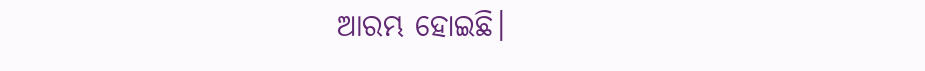ଆରମ୍ଭ ହୋଇଛି।